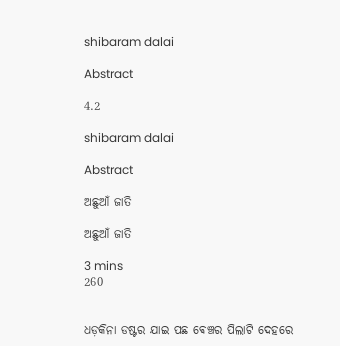shibaram dalai

Abstract

4.2

shibaram dalai

Abstract

ଅଛୁଆଁ ଜାତି

ଅଛୁଆଁ ଜାତି

3 mins
260


ଧଡ଼କିନା ଡଷ୍ଟର ଯାଇ ପଛ ଵେଞ୍ଚର ପିଲାଟି ଦେହରେ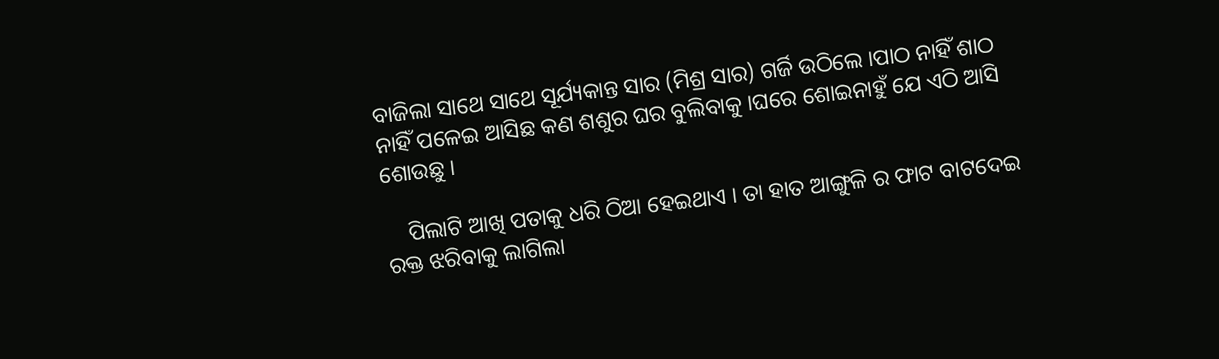ବାଜିଲା ସାଥେ ସାଥେ ସୂର୍ଯ୍ୟକାନ୍ତ ସାର (ମିଶ୍ର ସାର) ଗର୍ଜି ଉଠିଲେ ।ପାଠ ନାହିଁ ଶାଠ ନାହିଁ ପଳେଇ ଆସିଛ କଣ ଶଶୁର ଘର ବୁଲିବାକୁ ।ଘରେ ଶୋଇନାହୁଁ ଯେ ଏଠି ଆସି ଶୋଉଛୁ ।

    ପିଲାଟି ଆଖି ପତାକୁ ଧରି ଠିଆ ହେଇଥାଏ । ତା ହାତ ଆଙ୍ଗୁଳି ର ଫାଟ ବାଟଦେଇ ରକ୍ତ ଝରିବାକୁ ଲାଗିଲା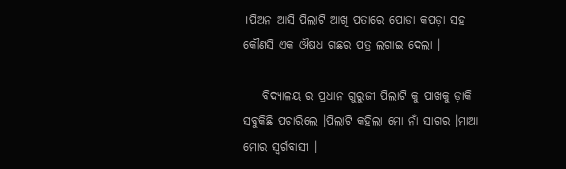।ପିଅନ ଆସି ପିଲାଟି ଆଖି ପତାରେ ପୋଡା କପଡ଼ା ସହ କୌଣସି ଏକ ଔଷଧ ଗଛର ପତ୍ର ଲଗାଇ ଦେଲା ।

    ବିଦ୍ୟାଳୟ ର ପ୍ରଧାନ ଗୁରୁଜୀ ପିଲାଟି କୁ ପାଖକୁ ଡ଼ାକି ସବୁକିଛି ପଚାରିଲେ ।ପିଲାଟି କହିଲା ମୋ ନାଁ ସାଗର ।ମାଆ ମୋର ସ୍ଵର୍ଗବାସୀ ।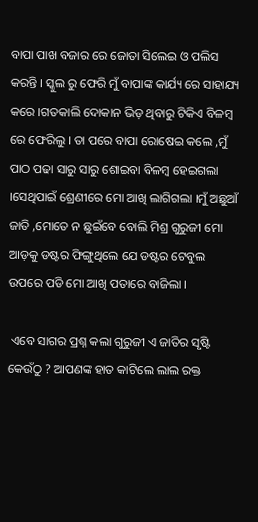ବାପା ପାଖ ବଜାର ରେ ଜୋତା ସିଲେଇ ଓ ପଲିସ କରନ୍ତି । ସ୍କୁଲ ରୁ ଫେରି ମୁଁ ବାପାଙ୍କ କାର୍ଯ୍ୟ ରେ ସାହାଯ୍ୟ କରେ ।ଗତକାଲି ଦୋକାନ ଭିଡ଼ ଥିବାରୁ ଟିକିଏ ବିଳମ୍ବ ରେ ଫେରିଲୁ । ତା ପରେ ବାପା ରୋଷେଇ କଲେ ,ମୁଁ ପାଠ ପଢା ସାରୁ ସାରୁ ଶୋଇବା ବିଳମ୍ବ ହେଇଗଲା ।ସେଥିପାଇଁ ଶ୍ରେଣୀରେ ମୋ ଆଖି ଲାଗିଗଲା ।ମୁଁ ଅଛୁଆଁ ଜାତି ,ମୋତେ ନ ଛୁଇଁବେ ବୋଲି ମିଶ୍ର ଗୁରୁଜୀ ମୋ ଆଡ଼କୁ ଡଷ୍ଟର ଫିଙ୍ଗୁଥିଲେ ଯେ ଡଷ୍ଟର ଟେବୁଲ ଉପରେ ପଡି ମୋ ଆଖି ପତାରେ ବାଜିଲା ।

 ଏବେ ସାଗର ପ୍ରଶ୍ନ କଲା ଗୁରୁଜୀ ଏ ଜାତିର ସୃଷ୍ଟି କେଉଁଠୁ ? ଆପଣଙ୍କ ହାତ କାଟିଲେ ଲାଲ ରକ୍ତ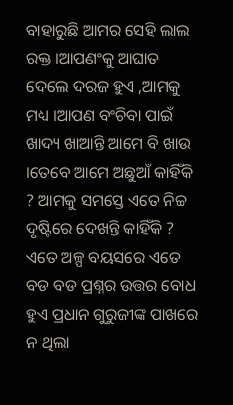ବାହାରୁଛି ଆମର ସେହି ଲାଲ ରକ୍ତ ।ଆପଣଂକୁ ଆଘାତ ଦେଲେ ଦରଜ ହୁଏ ,ଆମକୁ ମଧ୍ୟ ।ଆପଣ ବଂଚିବା ପାଇଁ ଖାଦ୍ୟ ଖାଆନ୍ତି ଆମେ ବି ଖାଉ ।ତେବେ ଆମେ ଅଛୁଆଁ କାହିଁକି ? ଆମକୁ ସମସ୍ତେ ଏତେ ନିଚ୍ଚ ଦୃଷ୍ଟିରେ ଦେଖନ୍ତି କାହିଁକି ? ଏତେ ଅଳ୍ପ ବୟସରେ ଏତେ ବଡ ବଡ ପ୍ରଶ୍ନର ଉତ୍ତର ବୋଧ ହୁଏ ପ୍ରଧାନ ଗୁରୁଜୀଙ୍କ ପାଖରେ ନ ଥିଲା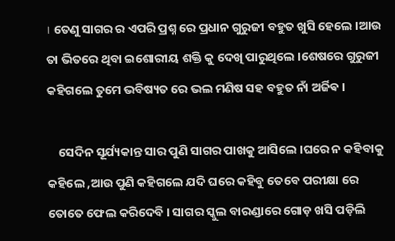। ତେଣୁ ସାଗର ର ଏପରି ପ୍ରଶ୍ନ ରେ ପ୍ରଧାନ ଗୁରୁଜୀ ବହୁତ ଖୁସି ହେଲେ ।ଆଉ ତା ଭିତରେ ଥିବା ଇଶୋରୀୟ ଶକ୍ତି କୁ ଦେଖି ପାରୁଥିଲେ ।ଶେଷରେ ଗୁରୁଜୀ କହିଗଲେ ତୁମେ ଭବିଷ୍ୟତ ରେ ଭଲ ମଣିଷ ସହ ବହୁତ ନାଁ ଅର୍ଜିଵ ।

    ସେଦିନ ସୂର୍ଯ୍ୟକାନ୍ତ ସାର ପୁଣି ସାଗର ପାଖକୁ ଆସିଲେ ।ଘରେ ନ କହିବାକୁ କହିଲେ ,ଆଉ ପୁଣି କହିଗଲେ ଯଦି ଘରେ କହିବୁ ତେବେ ପରୀକ୍ଷା ରେ ତୋତେ ଫେଲ କରିଦେବି । ସାଗର ସ୍କୁଲ ବାରଣ୍ଡାରେ ଗୋଡ଼ ଖସି ପଡ଼ିଲି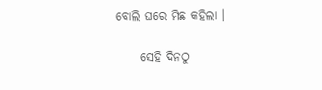ବୋଲି ଘରେ ମିଛ କହିଲା ।

     ସେହି ଦିନଠୁ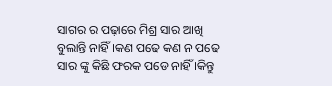ସାଗର ର ପଢ଼ାରେ ମିଶ୍ର ସାର ଆଖି ବୁଲାନ୍ତି ନାହିଁ ।କଣ ପଢେ କଣ ନ ପଢେ ସାର ଙ୍କୁ କିଛି ଫରକ ପଡେ ନାହିଁ ।କିନ୍ତୁ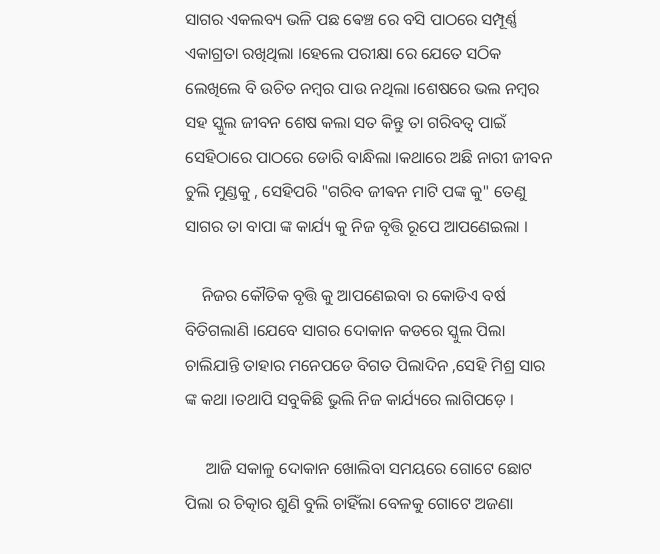ସାଗର ଏକଲବ୍ୟ ଭଳି ପଛ ଵେଞ୍ଚ ରେ ବସି ପାଠରେ ସମ୍ପୂର୍ଣ୍ଣ ଏକାଗ୍ରତା ରଖିଥିଲା ।ହେଲେ ପରୀକ୍ଷା ରେ ଯେତେ ସଠିକ ଲେଖିଲେ ବି ଉଚିତ ନମ୍ବର ପାଉ ନଥିଲା ।ଶେଷରେ ଭଲ ନମ୍ବର ସହ ସ୍କୁଲ ଜୀବନ ଶେଷ କଲା ସତ କିନ୍ତୁ ତା ଗରିବତ୍ୱ ପାଇଁ ସେହିଠାରେ ପାଠରେ ଡୋରି ବାନ୍ଧିଲା ।କଥାରେ ଅଛି ନାରୀ ଜୀବନ ଚୁଲି ମୁଣ୍ଡକୁ , ସେହିପରି "ଗରିବ ଜୀଵନ ମାଟି ପଙ୍କ କୁ" ତେଣୁ ସାଗର ତା ବାପା ଙ୍କ କାର୍ଯ୍ୟ କୁ ନିଜ ବୃତ୍ତି ରୂପେ ଆପଣେଇଲା ।

    ନିଜର କୌତିକ ବୃତ୍ତି କୁ ଆପଣେଇବା ର କୋଡିଏ ବର୍ଷ ବିତିଗଲାଣି ।ଯେବେ ସାଗର ଦୋକାନ କଡରେ ସ୍କୁଲ ପିଲା ଚାଲିଯାନ୍ତି ତାହାର ମନେପଡେ ବିଗତ ପିଲାଦିନ ,ସେହି ମିଶ୍ର ସାର ଙ୍କ କଥା ।ତଥାପି ସବୁକିଛି ଭୁଲି ନିଜ କାର୍ଯ୍ୟରେ ଲାଗିପଡ଼େ ।

     ଆଜି ସକାଳୁ ଦୋକାନ ଖୋଲିବା ସମୟରେ ଗୋଟେ ଛୋଟ ପିଲା ର ଚିତ୍କାର ଶୁଣି ବୁଲି ଚାହିଁଲା ବେଳକୁ ଗୋଟେ ଅଜଣା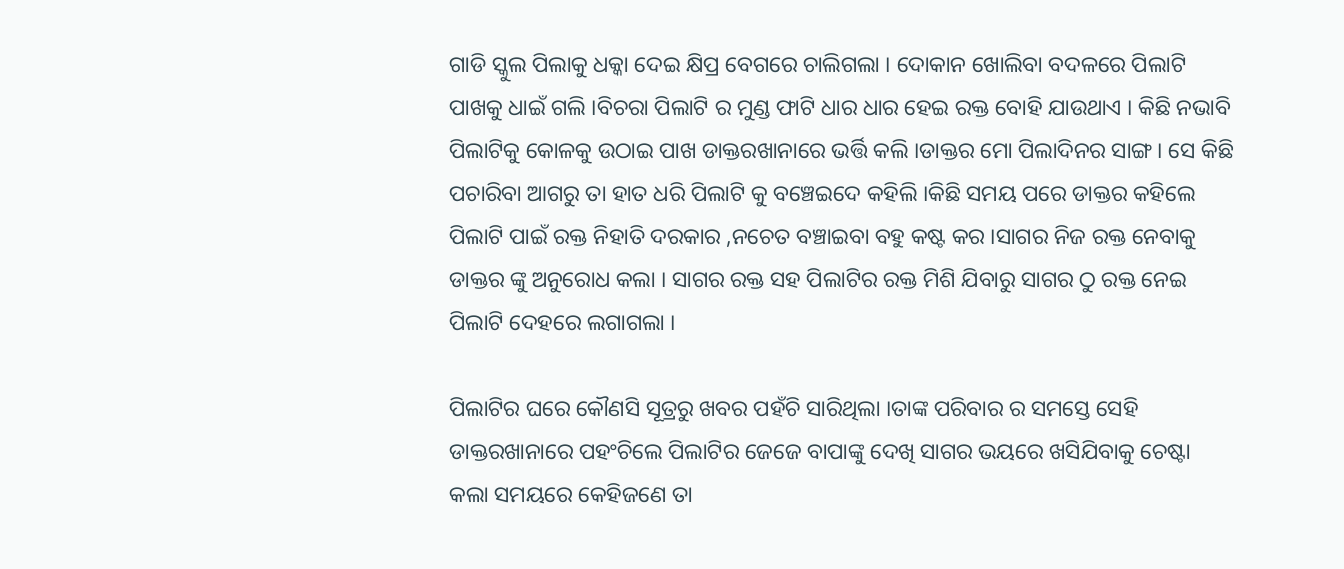ଗାଡି ସ୍କୁଲ ପିଲାକୁ ଧକ୍କା ଦେଇ କ୍ଷିପ୍ର ବେଗରେ ଚାଲିଗଲା । ଦୋକାନ ଖୋଲିବା ବଦଳରେ ପିଲାଟି ପାଖକୁ ଧାଇଁ ଗଲି ।ବିଚରା ପିଲାଟି ର ମୁଣ୍ଡ ଫାଟି ଧାର ଧାର ହେଇ ରକ୍ତ ବୋହି ଯାଉଥାଏ । କିଛି ନଭାବି ପିଲାଟିକୁ କୋଳକୁ ଉଠାଇ ପାଖ ଡାକ୍ତରଖାନାରେ ଭର୍ତ୍ତି କଲି ।ଡାକ୍ତର ମୋ ପିଲାଦିନର ସାଙ୍ଗ । ସେ କିଛି ପଚାରିବା ଆଗରୁ ତା ହାତ ଧରି ପିଲାଟି କୁ ବଞ୍ଚେଇଦେ କହିଲି ।କିଛି ସମୟ ପରେ ଡାକ୍ତର କହିଲେ ପିଲାଟି ପାଇଁ ରକ୍ତ ନିହାତି ଦରକାର ,ନଚେତ ବଞ୍ଚାଇବା ବହୁ କଷ୍ଟ କର ।ସାଗର ନିଜ ରକ୍ତ ନେବାକୁ ଡାକ୍ତର ଙ୍କୁ ଅନୁରୋଧ କଲା । ସାଗର ରକ୍ତ ସହ ପିଲାଟିର ରକ୍ତ ମିଶି ଯିବାରୁ ସାଗର ଠୁ ରକ୍ତ ନେଇ ପିଲାଟି ଦେହରେ ଲଗାଗଲା ।

ପିଲାଟିର ଘରେ କୌଣସି ସୂତ୍ରରୁ ଖବର ପହଁଚି ସାରିଥିଲା ।ତାଙ୍କ ପରିବାର ର ସମସ୍ତେ ସେହି ଡାକ୍ତରଖାନାରେ ପହଂଚିଲେ ପିଲାଟିର ଜେଜେ ବାପାଙ୍କୁ ଦେଖି ସାଗର ଭୟରେ ଖସିଯିବାକୁ ଚେଷ୍ଟା କଲା ସମୟରେ କେହିଜଣେ ତା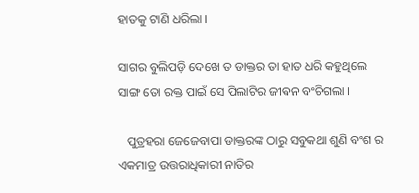ହାତକୁ ଟାଣି ଧରିଲା ।

ସାଗର ବୁଲିପଡ଼ି ଦେଖେ ତ ଡାକ୍ତର ତା ହାତ ଧରି କହୁଥିଲେ ସାଙ୍ଗ ତୋ ରକ୍ତ ପାଇଁ ସେ ପିଲାଟିର ଜୀଵନ ବଂଚିଗଲା ।

   ପୁତ୍ରହରା ଜେଜେବାପା ଡାକ୍ତରଙ୍କ ଠାରୁ ସବୁକଥା ଶୁଣି ବଂଶ ର ଏକମାତ୍ର ଉତ୍ତରାଧିକାରୀ ନାତିର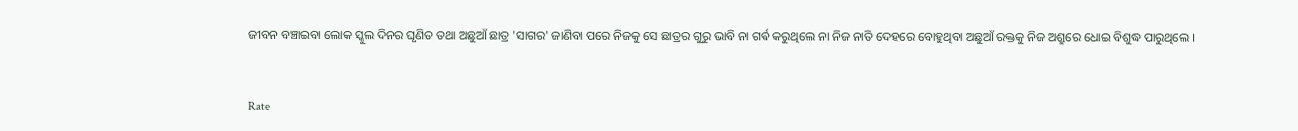ଜୀବନ ବଞ୍ଚାଇବା ଲୋକ ସ୍କୁଲ ଦିନର ଘୃଣିତ ତଥା ଅଛୁଆଁ ଛାତ୍ର 'ସାଗର' ଜାଣିବା ପରେ ନିଜକୁ ସେ ଛାତ୍ରର ଗୁରୁ ଭାବି ନା ଗର୍ଵ କରୁଥିଲେ ନା ନିଜ ନାତି ଦେହରେ ବୋହୁଥିବା ଅଛୁଆଁ ରକ୍ତକୁ ନିଜ ଅଶ୍ରୁରେ ଧୋଇ ବିଶୁଦ୍ଧ ପାରୁଥିଲେ ।


Rate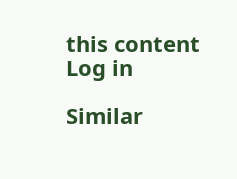this content
Log in

Similar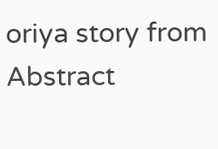oriya story from Abstract